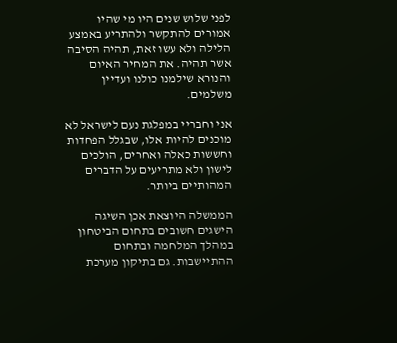לפני שלוש שנים היו מי שהיו אמורים להתקשר ולהתריע באמצע הלילה ולא עשו זאת, תהיה הסיבה אשר תהיה. את המחיר האיום והנורא שילמנו כולנו ועדיין משלמים.

אני וחבריי במפלגת נעם לישראל לא מוכנים להיות אלו, שבגלל הפחדות וחששות כאלה ואחרים, הולכים לישון ולא מתריעים על הדברים המהותיים ביותר.

הממשלה היוצאת אכן השיגה הישגים חשובים בתחום הביטחון במהלך המלחמה ובתחום ההתיישבות. גם בתיקון מערכת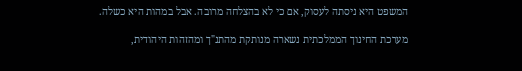המשפט היא ניסתה לעסוק, אם כי לא בהצלחה מרובה. אבל במהות היא כשלה.

מערכת החינוך הממלכתית נשארה מנותקת מהתנ"ך ומהזהות היהודית,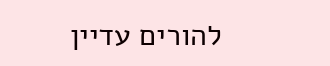להורים עדיין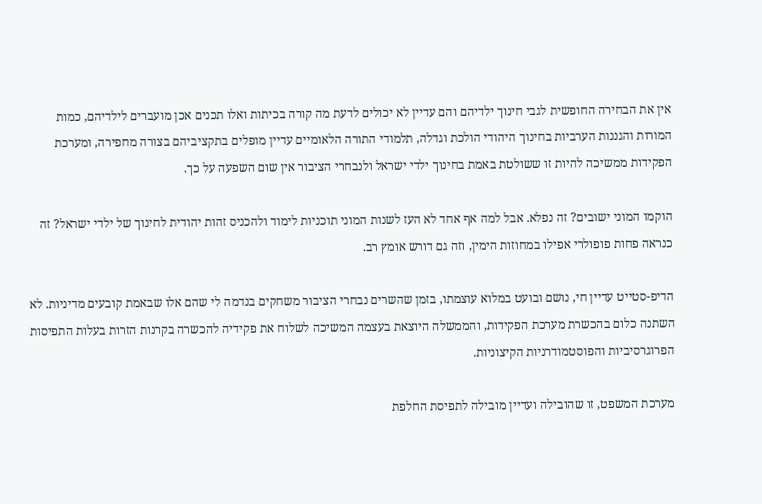אין את הבחירה החופשית לגבי חינוך ילדיהם והם עדיין לא יכולים לדעת מה קורה בכיתות ואלו תכנים אכן מועברים לילדיהם, כמות המורות והגננות הערביות בחינוך היהודי הולכת וגדלה, תלמודי התורה הלאומיים עדיין מופלים בתקציביהם בצורה מחפירה, ומערכת הפקידות ממשיכה להיות זו ששולטת באמת בחינוך ילדי ישראל ולנבחרי הציבור אין שום השפעה על כך.

הוקמו המוני ישובים? זה נפלא. אבל למה אף אחד לא העז לשנות המוני תוכניות לימוד ולהכניס זהות יהודית לחינוך של ילדי ישראל? זה כנראה פחות פופולרי אפילו במחוזות הימין, וזה גם דורש אומץ רב.

הדיפ-סטייט עדיין חי, נושם ובועט במלוא עוצמתו, בזמן שהשרים נבחרי הציבור משחקים בנדמה לי שהם אלו שבאמת קובעים מדיניות. לא השתנה כלום בהכשרת מערכת הפקידות, והממשלה היוצאת בעצמה המשיכה לשלוח את פקידיה להכשרה בקרנות הזרות בעלות התפיסות הפרוגרסיביות והפוסטמודרניות הקיצוניות.

מערכת המשפט, זו שהובילה ועדיין מובילה לתפיסת החלפת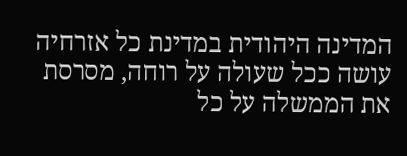המדינה היהודית במדינת כל אזרחיה עושה ככל שעולה על רוחה, מסרסת את הממשלה על כל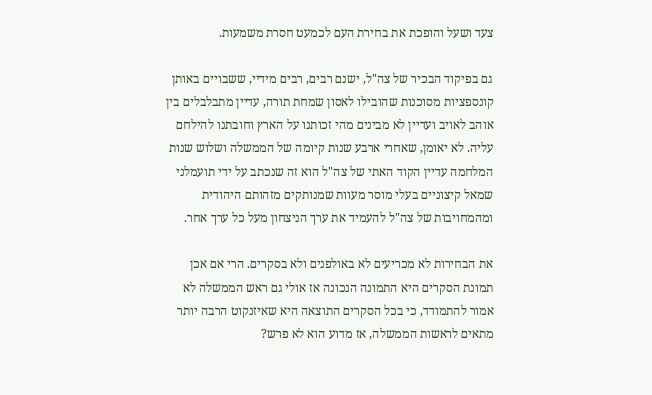צעד ושעל והופכת את בחירת העם לכמעט חסרת משמעות.

גם בפיקוד הבכיר של צה"ל, ישנם רבים, רבים מידיי, ששבויים באותן קונספציות מסוכנות שהובילו לאסון שמחת תורה, עדיין מתבלבלים בין אוהב לאויב ועדיין לא מבינים מהי זכותנו על הארץ וחובתנו להילחם עליה. לא יאומן, שאחרי ארבע שנות קיומה של הממשלה ושלוש שנות המלחמה עדיין הקוד האתי של צה"ל הוא זה שנכתב על ידי תועמלני שמאל קיצוניים בעלי מוסר מעוות שמנותקים מזהותם היהודית ומהמחויבות של צה"ל להעמיד את ערך הניצחון מעל כל ערך אחר.

את הבחירות לא מכריעים לא באולפנים ולא בסקרים. הרי אם אכן תמונת הסקרים היא התמונה הנכונה אז אולי גם ראש הממשלה לא אמור להתמודד, כי בכל הסקרים התוצאה היא שאיזנקוט הרבה יותר מתאים לראשות הממשלה, אז מדוע הוא לא פרש?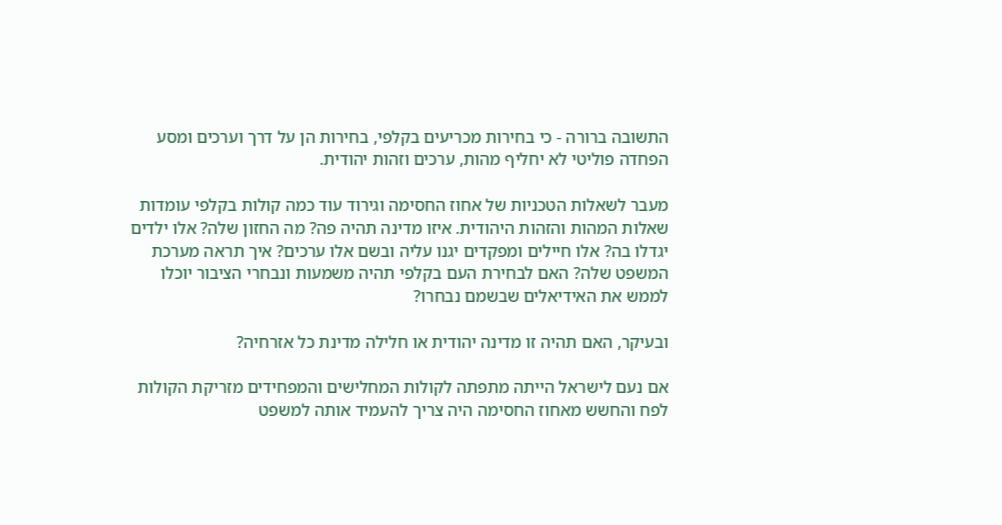התשובה ברורה - כי בחירות מכריעים בקלפי, בחירות הן על דרך וערכים ומסע הפחדה פוליטי לא יחליף מהות, ערכים וזהות יהודית.

מעבר לשאלות הטכניות של אחוז החסימה וגירוד עוד כמה קולות בקלפי עומדות שאלות המהות והזהות היהודית. איזו מדינה תהיה פה? מה החזון שלה? אלו ילדים יגדלו בה? אלו חיילים ומפקדים יגנו עליה ובשם אלו ערכים? איך תראה מערכת המשפט שלה? האם לבחירת העם בקלפי תהיה משמעות ונבחרי הציבור יוכלו לממש את האידיאלים שבשמם נבחרו?

ובעיקר, האם תהיה זו מדינה יהודית או חלילה מדינת כל אזרחיה?

אם נעם לישראל הייתה מתפתה לקולות המחלישים והמפחידים מזריקת הקולות לפח והחשש מאחוז החסימה היה צריך להעמיד אותה למשפט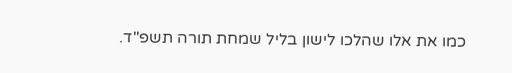כמו את אלו שהלכו לישון בליל שמחת תורה תשפ"ד.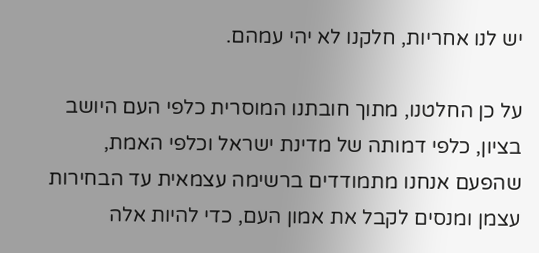יש לנו אחריות, חלקנו לא יהי עמהם.

על כן החלטנו, מתוך חובתנו המוסרית כלפי העם היושב בציון, כלפי דמותה של מדינת ישראל וכלפי האמת, שהפעם אנחנו מתמודדים ברשימה עצמאית עד הבחירות עצמן ומנסים לקבל את אמון העם, כדי להיות אלה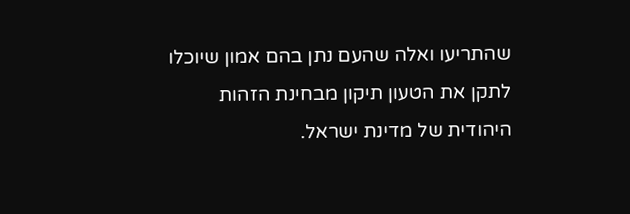שהתריעו ואלה שהעם נתן בהם אמון שיוכלו לתקן את הטעון תיקון מבחינת הזהות היהודית של מדינת ישראל.